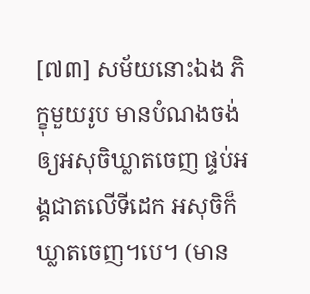[៧៣] សម័យនោះឯង ភិក្ខុមួយរូប មានបំណងចង់ឲ្យអសុចិឃ្លាតចេញ ផ្ទប់អង្គជាតលើទីដេក អសុចិក៏ឃ្លាតចេញ។បេ។ (មាន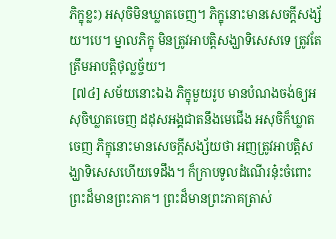ភិក្ខុខ្លះ) អសុចិមិនឃ្លាតចេញ។ ភិក្ខុនោះមានសេចក្តីសង្ស័យ។បេ។ ម្នាលភិក្ខុ មិនត្រូវអាបត្តិសង្ឃាទិសេសទេ ត្រូវតែត្រឹមអាបត្តិថុល្លច្ច័យ។
 [៧៤] សម័យនោះឯង ភិក្ខុមួយរូប មានបំណងចង់ឲ្យអសុចិឃ្លាតចេញ ដដុសអង្គជាតនឹងមេជើង អសុចិក៏ឃ្លាតចេញ ភិក្ខុនោះមានសេចក្តីសង្ស័យថា អញត្រូវអាបត្តិសង្ឃាទិសេសហើយទេដឹង។ ក៏ក្រាបទូលដំណើរនុ៎ះចំពោះព្រះដ៏មានព្រះភាគ។ ព្រះដ៏មានព្រះភាគត្រាស់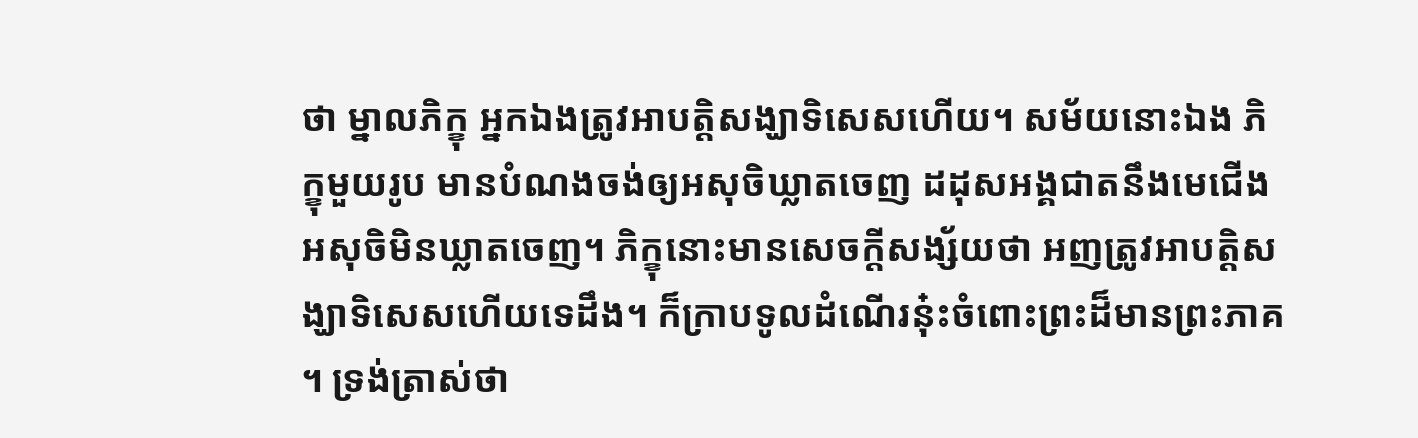ថា ម្នាលភិក្ខុ អ្នកឯងត្រូវអាបត្តិសង្ឃាទិសេសហើយ។ សម័យនោះឯង ភិក្ខុមួយរូប មានបំណងចង់ឲ្យអសុចិឃ្លាតចេញ ដដុសអង្គជាតនឹងមេជើង អសុចិមិនឃ្លាតចេញ។ ភិក្ខុនោះមានសេចក្តីសង្ស័យថា អញត្រូវអាបត្តិសង្ឃាទិសេសហើយទេដឹង។ ក៏ក្រាបទូលដំណើរនុ៎ះចំពោះព្រះដ៏មានព្រះភាគ។ ទ្រង់ត្រាស់ថា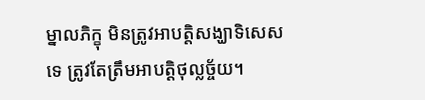ម្នាលភិក្ខុ មិនត្រូវអាបត្តិសង្ឃាទិសេសទេ ត្រូវតែត្រឹមអាបត្តិថុល្លច្ច័យ។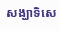សង្ឃាទិសេ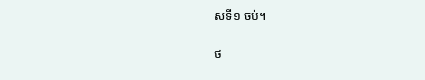សទី១ ចប់។

ថ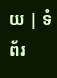យ | ទំព័រ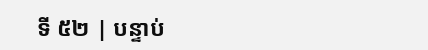ទី ៥២ | បន្ទាប់